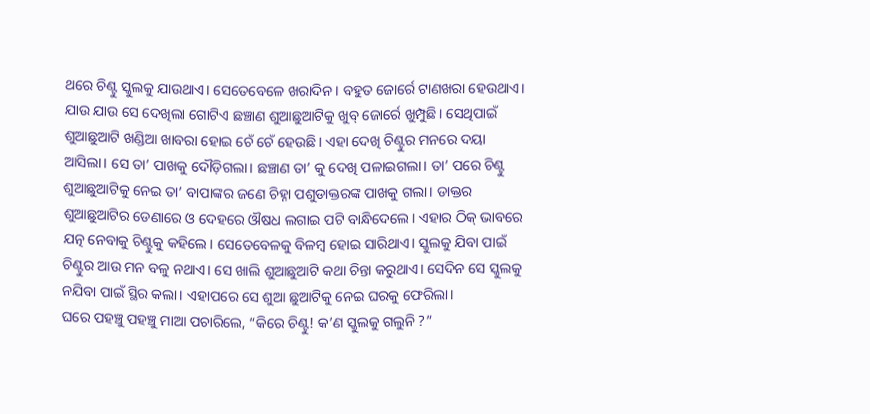ଥରେ ଚିଣ୍ଟୁ ସ୍କୁଲକୁ ଯାଉଥାଏ। ସେତେବେଳେ ଖରାଦିନ। ବହୁତ ଜୋର୍ରେ ଟାଣଖରା ହେଉଥାଏ। ଯାଉ ଯାଉ ସେ ଦେଖିଲା ଗୋଟିଏ ଛଞ୍ଚାଣ ଶୁଆଛୁଆଟିକୁ ଖୁବ୍ ଜୋର୍ରେ ଖୁମ୍ପୁଛି। ସେଥିପାଇଁ ଶୁଆଛୁଆଟି ଖଣ୍ଡିଆ ଖାବରା ହୋଇ ଚେଁ ଚେଁ ହେଉଛି। ଏହା ଦେଖି ଚିଣ୍ଟୁର ମନରେ ଦୟା ଆସିଲା। ସେ ତା’ ପାଖକୁ ଦୌଡ଼ିଗଲା। ଛଞ୍ଚାଣ ତା’ କୁ ଦେଖି ପଳାଇଗଲା। ତା’ ପରେ ଚିଣ୍ଟୁ ଶୁଆଛୁଆଟିକୁ ନେଇ ତା’ ବାପାଙ୍କର ଜଣେ ଚିହ୍ନା ପଶୁଡାକ୍ତରଙ୍କ ପାଖକୁ ଗଲା। ଡାକ୍ତର ଶୁଆଛୁଆଟିର ଡେଣାରେ ଓ ଦେହରେ ଔଷଧ ଲଗାଇ ପଟି ବାନ୍ଧିଦେଲେ। ଏହାର ଠିକ୍ ଭାବରେ ଯତ୍ନ ନେବାକୁ ଚିଣ୍ଟୁକୁ କହିଲେ। ସେତେବେଳକୁ ବିଳମ୍ବ ହୋଇ ସାରିଥାଏ। ସ୍କୁଲକୁ ଯିବା ପାଇଁ ଚିଣ୍ଟୁର ଆଉ ମନ ବଳୁ ନଥାଏ। ସେ ଖାଲି ଶୁଆଛୁଆଟି କଥା ଚିନ୍ତା କରୁଥାଏ। ସେଦିନ ସେ ସ୍କୁଲକୁ ନଯିବା ପାଇଁ ସ୍ଥିର କଲା। ଏହାପରେ ସେ ଶୁଆ ଛୁଆଟିକୁ ନେଇ ଘରକୁ ଫେରିଲା।
ଘରେ ପହଞ୍ଚୁ ପହଞ୍ଚୁ ମାଆ ପଚାରିଲେ, “କିରେ ଚିଣ୍ଟୁ! କ’ଣ ସ୍କୁଲକୁ ଗଲୁନି ?”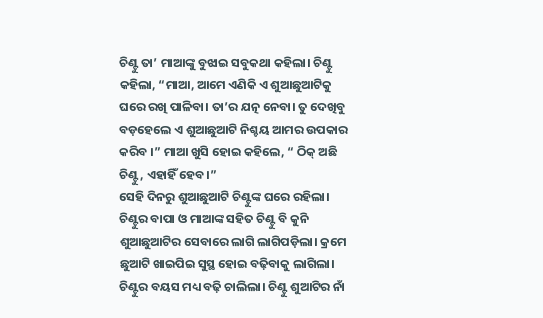ଚିଣ୍ଟୁ ତା’ ମାଆଙ୍କୁ ବୁଝାଇ ସବୁକଥା କହିଲା। ଚିଣ୍ଟୁ କହିଲା, “ମାଆ, ଆମେ ଏଣିକି ଏ ଶୁଆଛୁଆଟିକୁ ଘରେ ରଖି ପାଳିବା। ତା’ର ଯତ୍ନ ନେବା। ତୁ ଦେଖିବୁ ବଡ଼ହେଲେ ଏ ଶୁଆଛୁଆଟି ନିଶ୍ଚୟ ଆମର ଉପକାର କରିବ ।” ମାଆ ଖୁସି ହୋଇ କହିଲେ, “ ଠିକ୍ ଅଛି ଚିଣ୍ଟୁ, ଏହାହିଁ ହେବ।”
ସେହି ଦିନରୁ ଶୁଆଛୁଆଟି ଚିଣ୍ଟୁଙ୍କ ଘରେ ରହିଲା। ଚିଣ୍ଟୁର ବାପା ଓ ମାଆଙ୍କ ସହିତ ଚିଣ୍ଟୁ ବି କୁନି ଶୁଆଛୁଆଟିର ସେବାରେ ଲାଗି ଲାଗିପଡ଼ିଲା। କ୍ରମେ ଛୁଆଟି ଖାଇପିଇ ସୁସ୍ଥ ହୋଇ ବଢ଼ିବାକୁ ଲାଗିଲା। ଚିଣ୍ଟୁର ବୟସ ମଧ୍ୟ ବଢ଼ି ଚାଲିଲା। ଚିଣ୍ଟୁ ଶୁଆଟିର ନାଁ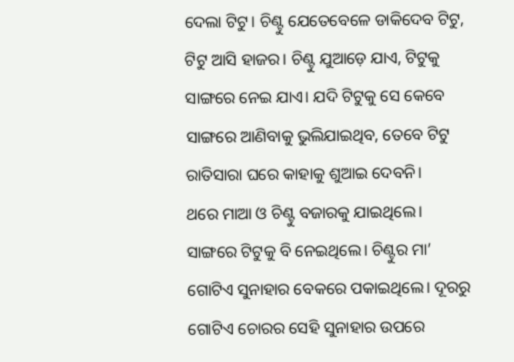ଦେଲା ଟିଟୁ। ଚିଣ୍ଟୁ ଯେତେବେଳେ ଡାକିଦେବ ଟିଟୁ, ଟିଟୁ ଆସି ହାଜର। ଚିଣ୍ଟୁ ଯୁଆଡ଼େ ଯାଏ, ଟିଟୁକୁ ସାଙ୍ଗରେ ନେଇ ଯାଏ। ଯଦି ଟିଟୁକୁ ସେ କେବେ ସାଙ୍ଗରେ ଆଣିବାକୁ ଭୁଲିଯାଇଥିବ, ତେବେ ଟିଟୁ ରାତିସାରା ଘରେ କାହାକୁ ଶୁଆଇ ଦେବନି।
ଥରେ ମାଆ ଓ ଚିଣ୍ଟୁ ବଜାରକୁ ଯାଇଥିଲେ। ସାଙ୍ଗରେ ଟିଟୁକୁ ବି ନେଇଥିଲେ। ଚିଣ୍ଟୁର ମା’ ଗୋଟିଏ ସୁନାହାର ବେକରେ ପକାଇଥିଲେ। ଦୂରରୁ ଗୋଟିଏ ଚୋରର ସେହି ସୁନାହାର ଉପରେ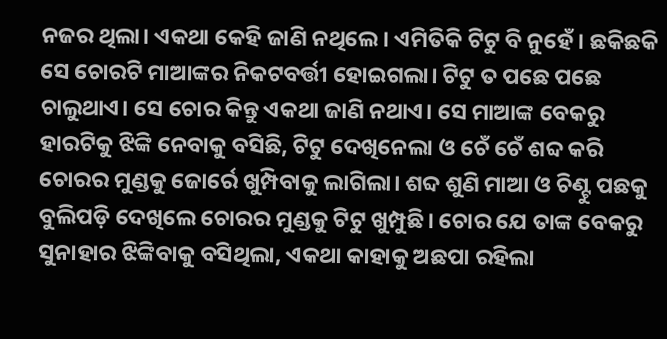ନଜର ଥିଲା। ଏକଥା କେହି ଜାଣି ନଥିଲେ। ଏମିତିକି ଟିଟୁ ବି ନୁହେଁ। ଛକିଛକି ସେ ଚୋରଟି ମାଆଙ୍କର ନିକଟବର୍ତ୍ତୀ ହୋଇଗଲା। ଟିଟୁ ତ ପଛେ ପଛେ ଚାଲୁଥାଏ। ସେ ଚୋର କିନ୍ତୁ ଏକଥା ଜାଣି ନଥାଏ। ସେ ମାଆଙ୍କ ବେକରୁ ହାରଟିକୁ ଝିଙ୍କି ନେବାକୁ ବସିଛି, ଟିଟୁ ଦେଖିନେଲା ଓ ଚେଁ ଚେଁ ଶବ୍ଦ କରି ଚୋରର ମୁଣ୍ଡକୁ ଜୋର୍ରେ ଖୁମ୍ପିବାକୁ ଲାଗିଲା। ଶବ୍ଦ ଶୁଣି ମାଆ ଓ ଚିଣ୍ଟୁ ପଛକୁ ବୁଲିପଡ଼ି ଦେଖିଲେ ଚୋରର ମୁଣ୍ଡକୁ ଟିଟୁ ଖୁମ୍ପୁଛି। ଚୋର ଯେ ତାଙ୍କ ବେକରୁ ସୁନାହାର ଝିଙ୍କିବାକୁ ବସିଥିଲା, ଏକଥା କାହାକୁ ଅଛପା ରହିଲା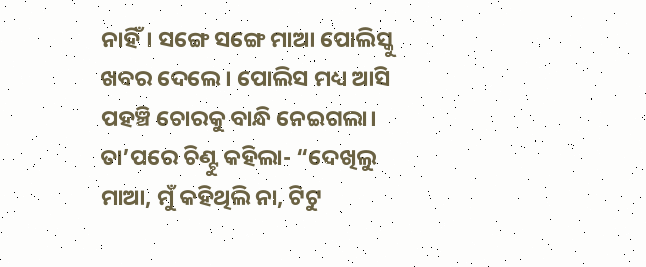ନାହିଁ। ସଙ୍ଗେ ସଙ୍ଗେ ମାଆ ପୋଲିସ୍କୁ ଖବର ଦେଲେ। ପୋଲିସ ମଧ୍ୟ ଆସି ପହଞ୍ଚି ଚୋରକୁ ବାନ୍ଧି ନେଇଗଲା।
ତା’ପରେ ଚିଣ୍ଟୁ କହିଲା- “ଦେଖିଲୁ ମାଆ, ମୁଁ କହିଥିଲି ନା, ଟିଟୁ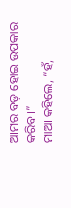ଆମର ବଡ଼ ହୋଇ ଉପକାର କରିବ।”
ମାଆ କହିଲେ, “ହଁ,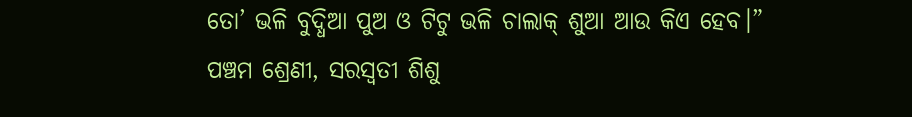ତୋ’ ଭଳି ବୁଦ୍ଧିଆ ପୁଅ ଓ ଟିଟୁ ଭଳି ଚାଲାକ୍ ଶୁଆ ଆଉ କିଏ ହେବ।”
ପଞ୍ଚମ ଶ୍ରେଣୀ, ସରସ୍ୱତୀ ଶିଶୁ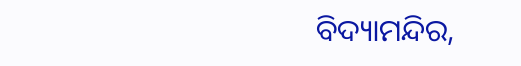ବିଦ୍ୟାମନ୍ଦିର,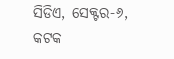ସିଡିଏ, ସେକ୍ଟର-୬, କଟକ